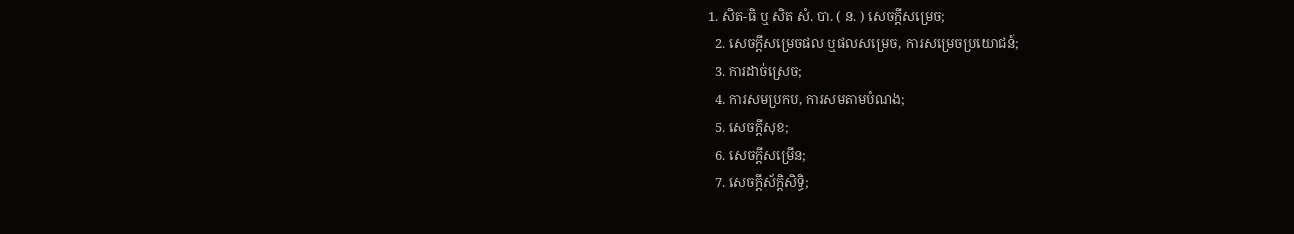1. សិត-ធិ ឬ សិត សំ. បា. ( ន. ) សេចក្ដីសម្រេច;
  2. សេចក្ដីសម្រេចផល ឬផលសម្រេច, ការសម្រេចប្រយោជន៍;
  3. ការដាច់ស្រេច;
  4. ការសមប្រកប, ការសមតាមបំណង;
  5. សេចក្ដីសុខ;
  6. សេចក្ដីសម្រើន;
  7. សេចក្ដីស័ក្ដិសិទ្ធិ;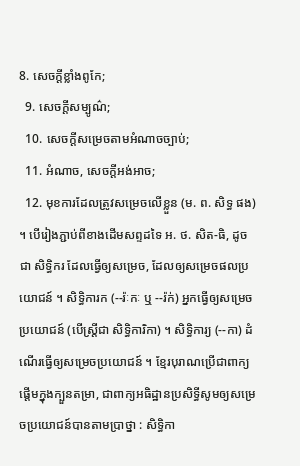8. សេចក្ដីខ្លាំងពូកែ;
  9. សេចក្ដីសម្បូណ៌;
  10. សេចក្ដីសម្រេចតាមអំណាចច្បាប់;
  11. អំណាច, សេចក្ដីអង់អាច;
  12. មុខការដែលត្រូវសម្រេចលើខ្លួន (ម. ព. សិទ្ធ ផង) ។ បើរៀងភ្ជាប់ពីខាងដើមសព្ទដទៃ អ. ថ. សិត-ធិ, ដូចជា សិទ្ធិករ ដែលធ្វើឲ្យសម្រេច, ដែលឲ្យសម្រេចផលប្រយោជន៍ ។ សិទ្ធិការក (--រ៉ៈកៈ ឬ --រ៉ក់) អ្នកធ្វើឲ្យសម្រេចប្រយោជន៍ (បើស្ត្រីជា សិទ្ធិការិកា) ។ សិទ្ធិការ្យ (--កា) ដំណើរធ្វើឲ្យសម្រេចប្រយោជន៍ ។ ខ្មែរបុរាណប្រើជាពាក្យផ្តើមក្នុងក្បួនតម្រា, ជាពាក្យអធិដ្ឋានប្រសិទ្ធីសូមឲ្យសម្រេចប្រយោជន៍បានតាមប្រាថ្នា : សិទ្ធិកា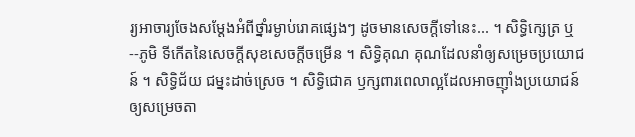រ្យអាចារ្យចែងសម្ដែងអំពីថ្នាំរម្ងាប់រោគផ្សេងៗ ដូចមានសេចក្ដីទៅនេះ... ។ សិទ្ធិក្សេត្រ ឬ--ភូមិ ទីកើតនៃសេចក្ដីសុខសេចក្ដីចម្រើន ។ សិទ្ធិគុណ គុណដែលនាំឲ្យសម្រេចប្រយោជន៍ ។ សិទ្ធិជ័យ ជម្នះដាច់ស្រេច ។ សិទ្ធិជោគ ឫក្សពារពេលាល្អដែលអាចញ៉ាំងប្រយោជន៍ឲ្យសម្រេចតា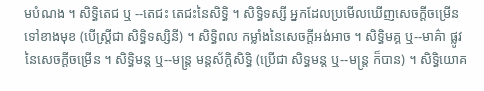មបំណង ។ សិទ្ធិតេជ ឬ --តេជះ តេជះនៃសិទ្ធិ ។ សិទ្ធិទស្សី អ្នកដែលប្រមើលឃើញសេចក្ដីចម្រើនទៅខាងមុខ (បើស្ត្រីជា សិទ្ធិទស្សិនី) ។ សិទ្ធិពល កម្លាំងនៃសេចក្ដីអង់អាច ។ សិទ្ធិមគ្គ ឬ--មាគ៌ា ផ្លូវនៃសេចក្ដីចម្រើន ។ សិទ្ធិមន្ត ឬ--មន្រ្ត មន្តស័ក្ដិសិទ្ធិ (ប្រើជា សិទ្ធមន្ត ឬ--មន្រ្ត ក៏បាន) ។ សិទ្ធិយោគ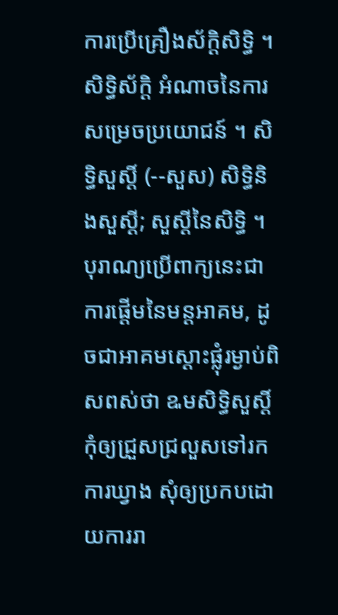ការប្រើគ្រឿងស័ក្ដិសិទ្ធិ ។ សិទ្ធិស័ក្ដិ អំណាចនៃការសម្រេចប្រយោជន៍ ។ សិទ្ធិសួស្តិ៍ (--សួស) សិទ្ធិនិងសួស្ដី; សួស្ដីនៃសិទ្ធិ ។ បុរាណ្យប្រើពាក្យនេះជា ការផ្តើមនៃមន្តអាគម, ដូចជាអាគមស្ដោះផ្លុំរម្ងាប់ពិសពស់ថា ឩមសិទ្ធិសួស្តិ៍ កុំឲ្យជ្រួសជ្រលួសទៅរកការឃ្វាង សុំឲ្យប្រកបដោយការរា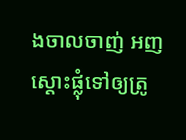ងចាលចាញ់ អញស្ដោះផ្លុំទៅឲ្យត្រូ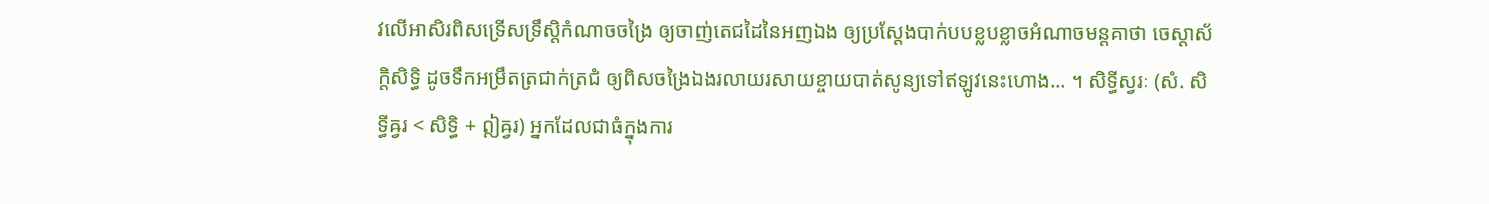វលើអាសិរពិសទ្រើសទ្រឹស្តិកំណាចចង្រៃ ឲ្យចាញ់តេជដៃនៃអញឯង ឲ្យប្រស្ដែងបាក់បបខ្លបខ្លាចអំណាចមន្តគាថា ចេស្ដាស័ក្ដិសិទ្ធិ ដូចទឹកអម្រឹតត្រជាក់ត្រជំ ឲ្យពិសចង្រៃឯងរលាយរសាយខ្ចាយបាត់សូន្យទៅឥឡូវនេះហោង... ។ សិទ្ធីស្វរៈ (សំ. សិទ្ធីឝ្វរ < សិទ្ធិ + ឦឝ្វរ) អ្នកដែលជាធំក្នុងការ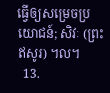ធ្វើឲ្យសម្រេចប្រយោជន៍; សិវៈ (ព្រះឥសូរ) ។ល។
  13.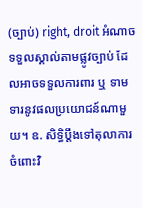(ច្បាប់) right, droit អំណាចទទួលស្គាល់តាមផ្លូវច្បាប់ ដែលអាចទទួលការពារ ឬ ទាមទារនូវផលប្រយោជន៍ណាមួយ។ ឧ. សិទ្ធិប្ដឹងទៅតុលាការចំពោះវិ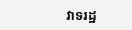វាទរដ្ឋ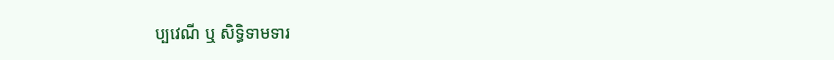ប្បវេណី ឬ សិទ្ធិទាមទារ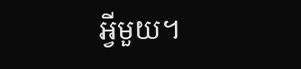អ្វីមួយ។